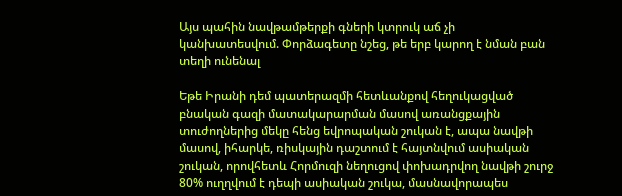Այս պահին նավթամթերքի գների կտրուկ աճ չի կանխատեսվում. Փորձագետը նշեց, թե երբ կարող է նման բան տեղի ունենալ

Եթե Իրանի դեմ պատերազմի հետևանքով հեղուկացված բնական գազի մատակարարման մասով առանցքային տուժողներից մեկը հենց եվրոպական շուկան է, ապա նավթի մասով, իհարկե, ռիսկային դաշտում է հայտնվում ասիական շուկան, որովհետև Հորմուզի նեղուցով փոխադրվող նավթի շուրջ 80% ուղղվում է դեպի ասիական շուկա, մասնավորապես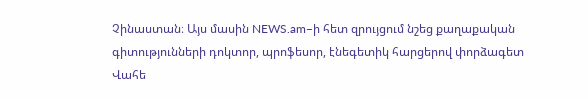Չինաստան։ Այս մասին NEWS.am–ի հետ զրույցում նշեց քաղաքական գիտությունների դոկտոր, պրոֆեսոր, էնեգետիկ հարցերով փորձագետ Վահե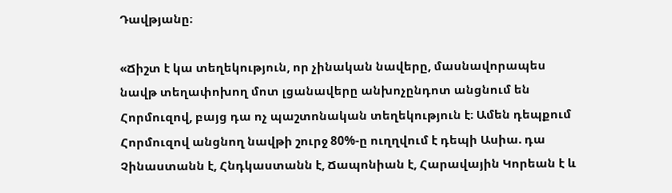Դավթյանը։

«Ճիշտ է կա տեղեկություն, որ չինական նավերը, մասնավորապես նավթ տեղափոխող մոտ լցանավերը անխոչընդոտ անցնում են Հորմուզով, բայց դա ոչ պաշտոնական տեղեկություն է։ Ամեն դեպքում Հորմուզով անցնող նավթի շուրջ 80%-ը ուղղվում է դեպի Ասիա. դա Չինաստանն է, Հնդկաստանն է, Ճապոնիան է, Հարավային Կորեան է և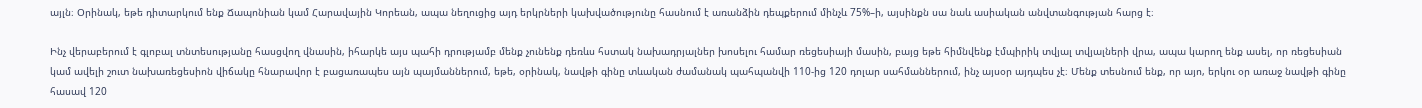այլն։ Օրինակ, եթե դիտարկում ենք Ճապոնիան կամ Հարավային Կորեան, ապա նեղուցից այդ երկրների կախվածությունը հասնում է առանձին դեպքերում մինչև 75%–ի, այսինքն սա նաև ասիական անվտանգության հարց է։

Ինչ վերաբերում է գլոբալ տնտեսությանը հասցվող վնասին, իհարկե այս պահի դրությամբ մենք չունենք դեռևս հստակ նախադրյալներ խոսելու համար ռեցեսիայի մասին, բայց եթե հիմնվենք էմպիրիկ տվյալ տվյալների վրա, ապա կարող ենք ասել, որ ռեցեսիան կամ ավելի շուտ նախառեցեսիոն վիճակը հնարավոր է բացառապես այն պայմաններում, եթե, օրինակ, նավթի գինը տևական ժամանակ պահպանվի 110-ից 120 դոլար սահմաններում, ինչ այսօր այդպես չէ։ Մենք տեսնում ենք, որ այո, երկու օր առաջ նավթի գինը հասավ 120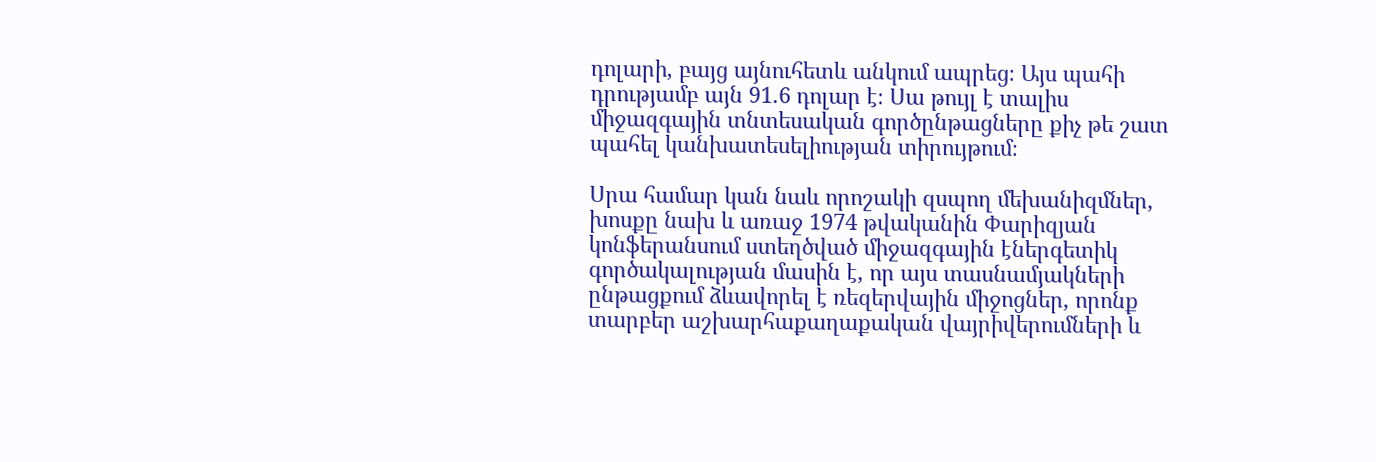դոլարի, բայց այնուհետև անկում ապրեց։ Այս պահի դրությամբ այն 91.6 դոլար է։ Սա թույլ է տալիս միջազգային տնտեսական գործընթացները քիչ թե շատ պահել կանխատեսելիության տիրույթում։

Սրա համար կան նաև որոշակի զսպող մեխանիզմներ, խոսքը նախ և առաջ 1974 թվականին Փարիզյան կոնֆերանսում ստեղծված միջազգային էներգետիկ գործակալության մասին է, որ այս տասնամյակների ընթացքում ձևավորել է ռեզերվային միջոցներ, որոնք տարբեր աշխարհաքաղաքական վայրիվերումների և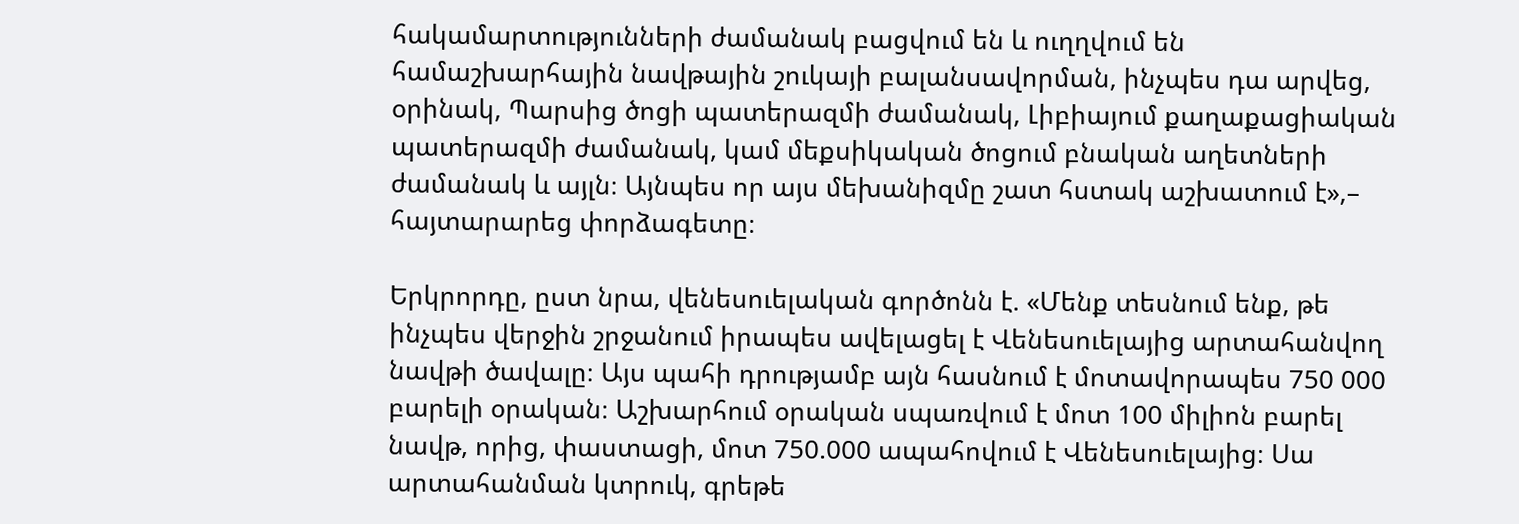հակամարտությունների ժամանակ բացվում են և ուղղվում են համաշխարհային նավթային շուկայի բալանսավորման, ինչպես դա արվեց, օրինակ, Պարսից ծոցի պատերազմի ժամանակ, Լիբիայում քաղաքացիական պատերազմի ժամանակ, կամ մեքսիկական ծոցում բնական աղետների ժամանակ և այլն։ Այնպես որ այս մեխանիզմը շատ հստակ աշխատում է»,– հայտարարեց փորձագետը։

Երկրորդը, ըստ նրա, վենեսուելական գործոնն է. «Մենք տեսնում ենք, թե ինչպես վերջին շրջանում իրապես ավելացել է Վենեսուելայից արտահանվող նավթի ծավալը։ Այս պահի դրությամբ այն հասնում է մոտավորապես 750 000 բարելի օրական։ Աշխարհում օրական սպառվում է մոտ 100 միլիոն բարել նավթ, որից, փաստացի, մոտ 750.000 ապահովում է Վենեսուելայից։ Սա արտահանման կտրուկ, գրեթե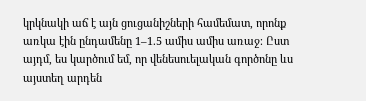կրկնակի աճ է այն ցուցանիշների համեմատ, որոնք առկա էին ընդամենը 1–1.5 ամիս ամիս առաջ։ Ըստ այդմ, ես կարծում եմ, որ վենեսուելական գործոնը ևս այստեղ արդեն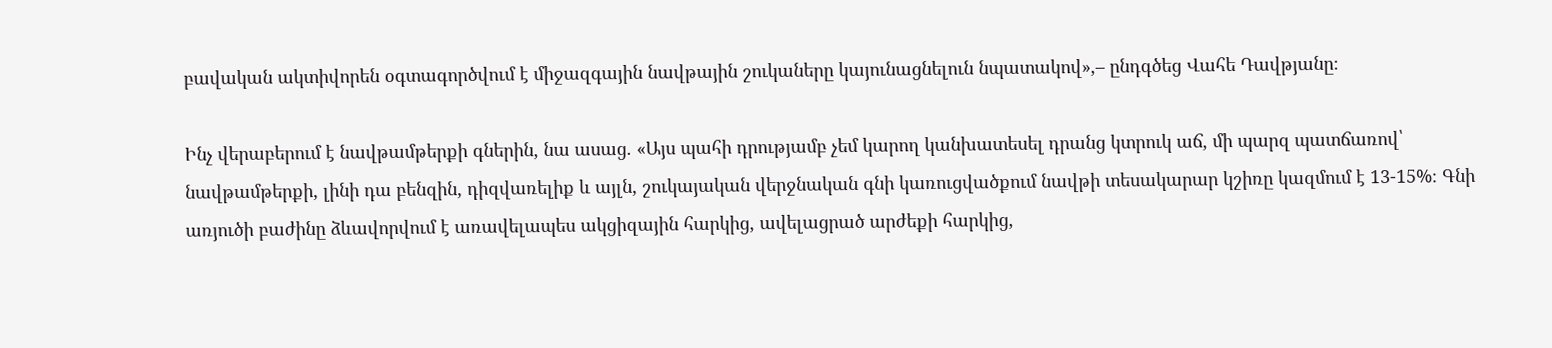բավական ակտիվորեն օգտագործվում է միջազգային նավթային շուկաները կայունացնելուն նպատակով»,– ընդգծեց Վահե Դավթյանը։

Ինչ վերաբերում է նավթամթերքի գներին, նա ասաց. «Այս պահի դրությամբ չեմ կարող կանխատեսել դրանց կտրուկ աճ, մի պարզ պատճառով՝ նավթամթերքի, լինի դա բենզին, դիզվառելիք և այլն, շուկայական վերջնական գնի կառուցվածքում նավթի տեսակարար կշիռը կազմում է 13-15%։ Գնի առյուծի բաժինը ձևավորվում է առավելապես ակցիզային հարկից, ավելացրած արժեքի հարկից,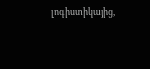լոգիստիկայից,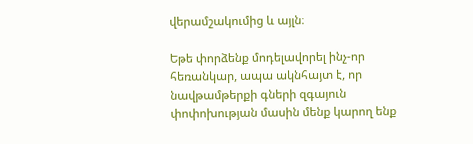վերամշակումից և այլն։

Եթե փորձենք մոդելավորել ինչ-որ հեռանկար, ապա ակնհայտ է, որ նավթամթերքի գների զգայուն փոփոխության մասին մենք կարող ենք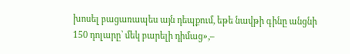խոսել բացառապես այն դեպքում, եթե նավթի գինը անցնի 150 դոլարը՝ մեկ բարելի դիմաց»,–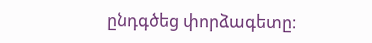ընդգծեց փորձագետը։